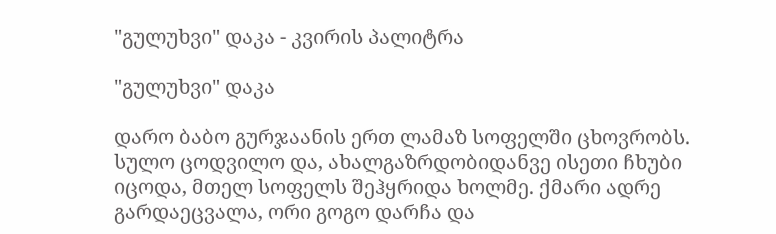"გულუხვი" დაკა - კვირის პალიტრა

"გულუხვი" დაკა

დარო ბაბო გურჯაანის ერთ ლამაზ სოფელში ცხოვრობს. სულო ცოდვილო და, ახალგაზრდობიდანვე ისეთი ჩხუბი იცოდა, მთელ სოფელს შეჰყრიდა ხოლმე. ქმარი ადრე გარდაეცვალა, ორი გოგო დარჩა და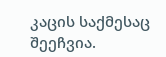კაცის საქმესაც შეეჩვია.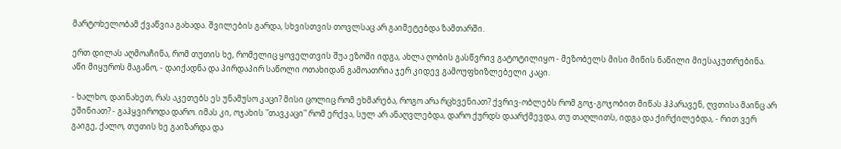მარტოხელობამ ქვაწვია გახადა. შვილების გარდა, სხვისთვის თოვლსაც არ გაიმეტებდა ზამთარში.

ერთ დილას აღმოაჩინა, რომ თუთის ხე, რომელიც ყოველთვის შუა ეზოში იდგა, ახლა ღობის გასწვრივ გატოტილიყო - მეზობელს მისი მიწის ნაწილი მიესაკუთრებინა. აწი მიყუროს მაგანო, - დაიქადნა და პირდაპირ საწოლი ოთახიდან გამოათრია ჯერ კიდევ გამოუფხიზლებელი კაცი.

- ხალხო, დაინახეთ, რას აკეთებს ეს უნამუსო კაცი? მისი ცოლიც რომ ეხმარება, როგო არა რცხვენიათ? ქვრივ-ობლებს რომ გოჯ-გოჯობით მიწას ჰპარავენ, ღვთისა მაინც არ ეშინიათ? - გაჰყვიროდა დარო. იმას კი, ოჯახის "თავკაცი" რომ ერქვა, სულ არ ანაღვლებდა, დარო ქურდს დაარქმევდა, თუ თაღლითს, იდგა და ქირქილებდა, - რით ვერ გაიგე, ქალო, თუთის ხე გაიზარდა და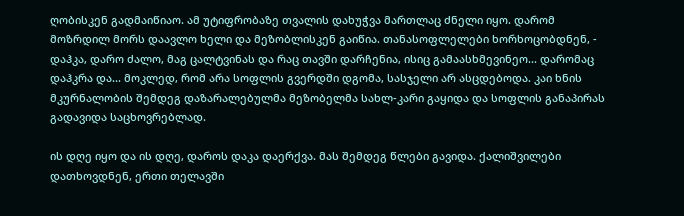ღობისკენ გადმაიწიაო. ამ უტიფრობაზე თვალის დახუჭვა მართლაც ძნელი იყო. დარომ მოზრდილ მორს დაავლო ხელი და მეზობლისკენ გაიწია. თანასოფლელები ხორხოცობდნენ, - დაჰკა, დარო ძალო, მაგ ცალტვინას და რაც თავში დარჩენია, ისიც გამაასხმევინეო... დარომაც დაჰკრა და... მოკლედ, რომ არა სოფლის გვერდში დგომა, სასჯელი არ ასცდებოდა. კაი ხნის მკურნალობის შემდეგ დაზარალებულმა მეზობელმა სახლ-კარი გაყიდა და სოფლის განაპირას გადავიდა საცხოვრებლად.

ის დღე იყო და ის დღე, დაროს დაკა დაერქვა. მას შემდეგ წლები გავიდა. ქალიშვილები დათხოვდნენ, ერთი თელავში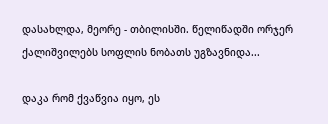დასახლდა, მეორე - თბილისში. წელიწადში ორჯერ ქალიშვილებს სოფლის ნობათს უგზავნიდა...

დაკა რომ ქვაწვია იყო, ეს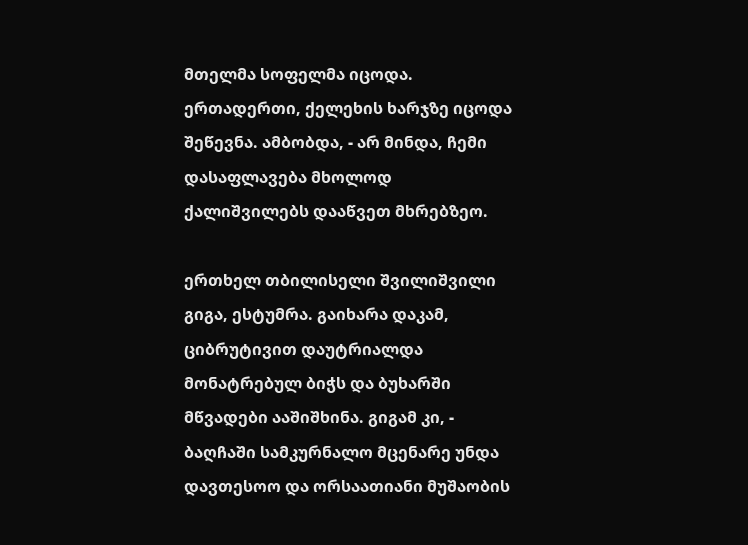მთელმა სოფელმა იცოდა. ერთადერთი, ქელეხის ხარჯზე იცოდა შეწევნა. ამბობდა, - არ მინდა, ჩემი დასაფლავება მხოლოდ ქალიშვილებს დააწვეთ მხრებზეო.

ერთხელ თბილისელი შვილიშვილი გიგა, ესტუმრა. გაიხარა დაკამ, ციბრუტივით დაუტრიალდა მონატრებულ ბიჭს და ბუხარში მწვადები ააშიშხინა. გიგამ კი, - ბაღჩაში სამკურნალო მცენარე უნდა დავთესოო და ორსაათიანი მუშაობის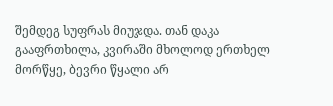შემდეგ სუფრას მიუჯდა. თან დაკა გააფრთხილა, კვირაში მხოლოდ ერთხელ მორწყე, ბევრი წყალი არ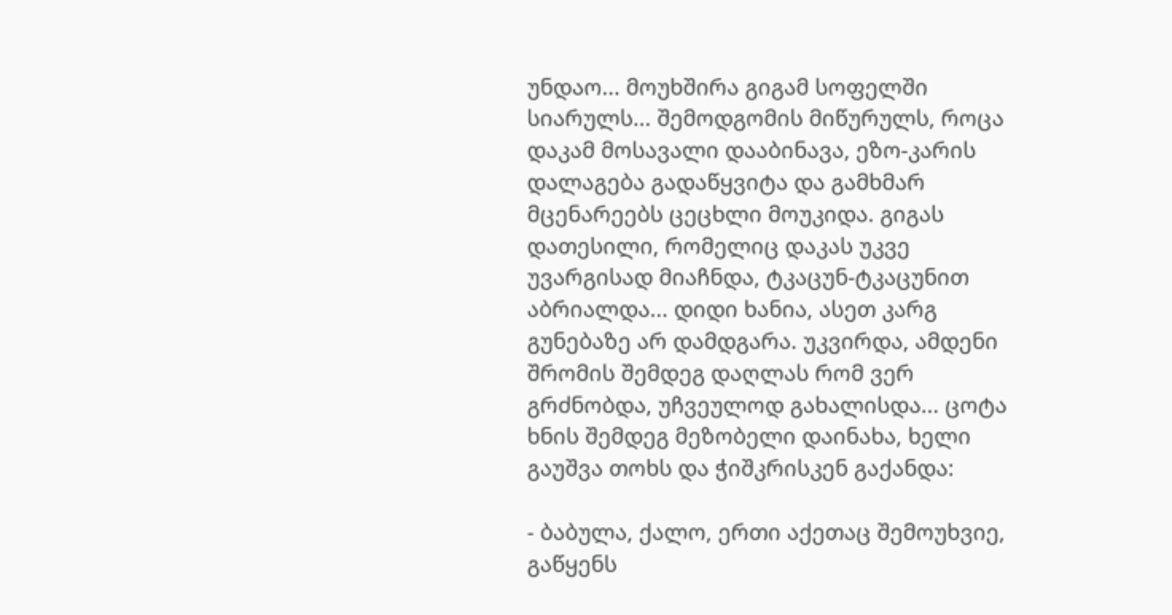უნდაო... მოუხშირა გიგამ სოფელში სიარულს... შემოდგომის მიწურულს, როცა დაკამ მოსავალი დააბინავა, ეზო-კარის დალაგება გადაწყვიტა და გამხმარ მცენარეებს ცეცხლი მოუკიდა. გიგას დათესილი, რომელიც დაკას უკვე უვარგისად მიაჩნდა, ტკაცუნ-ტკაცუნით აბრიალდა... დიდი ხანია, ასეთ კარგ გუნებაზე არ დამდგარა. უკვირდა, ამდენი შრომის შემდეგ დაღლას რომ ვერ გრძნობდა, უჩვეულოდ გახალისდა... ცოტა ხნის შემდეგ მეზობელი დაინახა, ხელი გაუშვა თოხს და ჭიშკრისკენ გაქანდა:

- ბაბულა, ქალო, ერთი აქეთაც შემოუხვიე, გაწყენს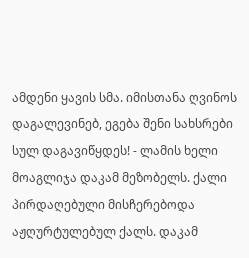ამდენი ყავის სმა. იმისთანა ღვინოს დაგალევინებ, ეგება შენი სახსრები სულ დაგავიწყდეს! - ლამის ხელი მოაგლიჯა დაკამ მეზობელს. ქალი პირდაღებული მისჩერებოდა აჟღურტულებულ ქალს. დაკამ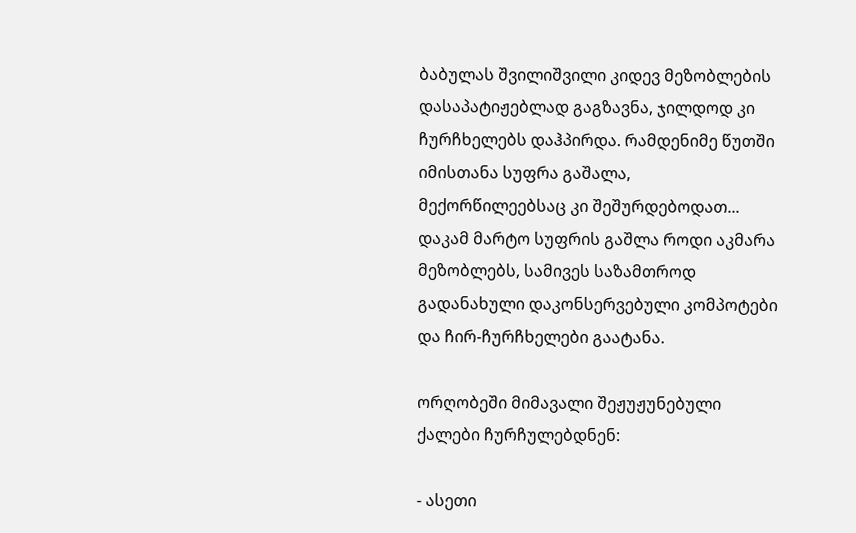ბაბულას შვილიშვილი კიდევ მეზობლების დასაპატიჟებლად გაგზავნა, ჯილდოდ კი ჩურჩხელებს დაჰპირდა. რამდენიმე წუთში იმისთანა სუფრა გაშალა, მექორწილეებსაც კი შეშურდებოდათ... დაკამ მარტო სუფრის გაშლა როდი აკმარა მეზობლებს, სამივეს საზამთროდ გადანახული დაკონსერვებული კომპოტები და ჩირ-ჩურჩხელები გაატანა.

ორღობეში მიმავალი შეჟუჟუნებული ქალები ჩურჩულებდნენ:

- ასეთი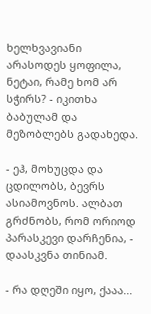ხელხვავიანი არასოდეს ყოფილა, ნეტაი, რამე ხომ არ სჭირს? - იკითხა ბაბულამ და მეზობლებს გადახედა.

- ეჰ, მოხუცდა და ცდილობს, ბევრს ასიამოვნოს. ალბათ გრძნობს, რომ ორიოდ პარასკევი დარჩენია, - დაასკვნა თინიამ.

- რა დღეში იყო, ქააა...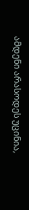ამდენი არასოდეს უცინია,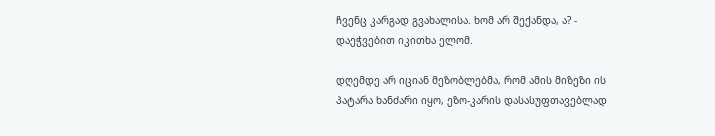ჩვენც კარგად გვახალისა. ხომ არ შექანდა, ა? - დაეჭვებით იკითხა ელომ.

დღემდე არ იციან მეზობლებმა, რომ ამის მიზეზი ის პატარა ხანძარი იყო, ეზო-კარის დასასუფთავებლად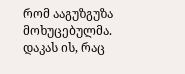რომ ააგუზგუზა მოხუცებულმა. დაკას ის, რაც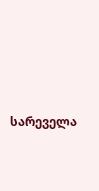სარეველა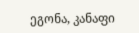ეგონა, კანაფი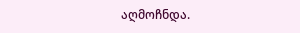აღმოჩნდა.